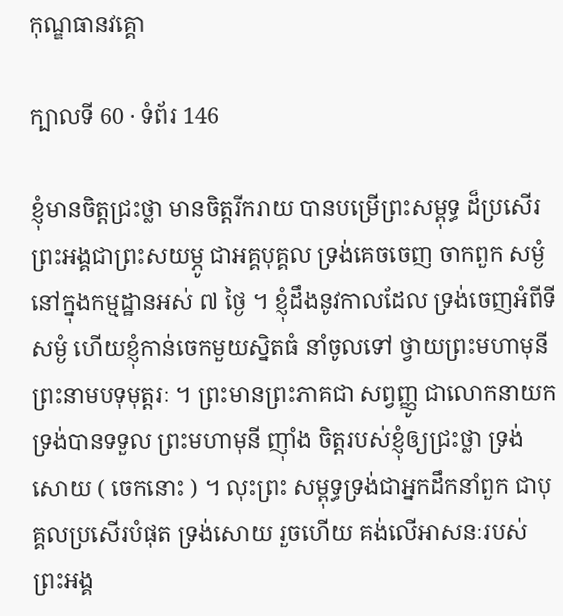កុណ្ឌធានវគ្គោ

ក្បាលទី 60 · ទំព័រ 146

ខ្ញុំមានចិត្តជ្រះថ្លា មានចិត្តរីករាយ បានបម្រើព្រះសម្ពុទ្ធ ដ៏ប្រសើរ ព្រះអង្គជាព្រះសយម្ភូ ជាអគ្គបុគ្គល ទ្រង់គេចចេញ ចាកពួក សម្ងំនៅក្នុងកម្មដ្ឋានអស់ ៧ ថ្ងៃ ។ ខ្ញុំដឹងនូវកាលដែល ទ្រង់ចេញអំពីទីសម្ងំ ហើយខ្ញុំកាន់ចេកមួយស្និតធំ នាំចូលទៅ ថ្វាយព្រះមហាមុនី ព្រះនាមបទុមុត្តរៈ ។ ព្រះមានព្រះភាគជា សព្វញ្ញូ ជាលោកនាយក ទ្រង់បានទទួល ព្រះមហាមុនី ញ៉ាំង ចិត្តរបស់ខ្ញុំឲ្យជ្រះថ្លា ទ្រង់សោយ ( ចេកនោះ ) ។ លុះព្រះ សម្ពុទ្ធទ្រង់ជាអ្នកដឹកនាំពួក ជាបុគ្គលប្រសើរបំផុត ទ្រង់សោយ រួចហើយ គង់លើអាសនៈរបស់ព្រះអង្គ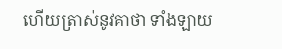ហើយត្រាស់នូវគាថា ទាំងឡាយ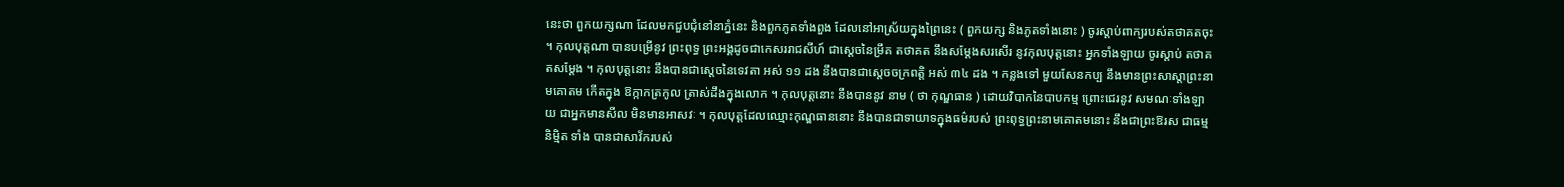នេះថា ពួកយក្សណា ដែលមកជួបជុំនៅនាភ្នំនេះ និងពួកភូតទាំងពួង ដែលនៅអាស្រ័យក្នុងព្រៃនេះ ( ពួកយក្ស និងភូតទាំងនោះ ) ចូរស្តាប់ពាក្យរបស់តថាគតចុះ ។ កុលបុត្តណា បានបម្រើនូវ ព្រះពុទ្ធ ព្រះអង្គដូចជាកេសររាជសីហ៍ ជាស្តេចនៃម្រឹគ តថាគត នឹងសម្តែងសរសើរ នូវកុលបុត្តនោះ អ្នកទាំងឡាយ ចូរស្តាប់ តថាគតសម្តែង ។ កុលបុត្តនោះ នឹងបានជាស្តេចនៃទេវតា អស់ ១១ ដង នឹងបានជាស្តេចចក្រពត្តិ អស់ ៣៤ ដង ។ កន្លងទៅ មួយសែនកប្ប នឹងមានព្រះសាស្តាព្រះនាមគោតម កើតក្នុង ឱក្កាកត្រកូល ត្រាស់ដឹងក្នុងលោក ។ កុលបុត្តនោះ នឹងបាននូវ នាម ( ថា កុណ្ឌធាន ) ដោយវិបាកនៃបាបកម្ម ព្រោះជេរនូវ សមណៈទាំងឡាយ ជាអ្នកមានសីល មិនមានអាសវៈ ។ កុលបុត្តដែលឈ្មោះកុណ្ឌធាននោះ នឹងបានជាទាយាទក្នុងធម៌របស់ ព្រះពុទ្ធព្រះនាមគោតមនោះ នឹងជាព្រះឱរស ជាធម្មនិម្មិត ទាំង បានជាសាវ័ករបស់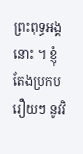ព្រះពុទ្ធអង្គនោះ ។ ខ្ញុំតែងប្រកបរឿយៗ នូវវិ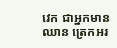វេក ជាអ្នកមានឈាន ត្រេកអរ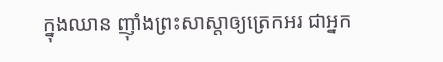ក្នុងឈាន ញ៉ាំងព្រះសាស្តាឲ្យត្រេកអរ ជាអ្នក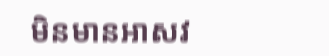មិនមានអាសវ